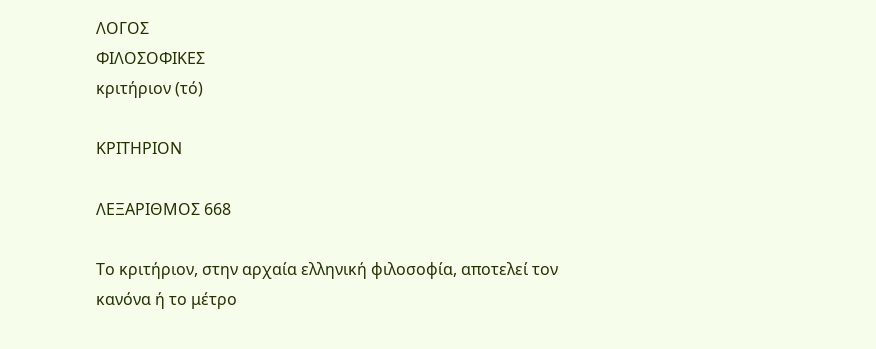ΛΟΓΟΣ
ΦΙΛΟΣΟΦΙΚΕΣ
κριτήριον (τό)

ΚΡΙΤΗΡΙΟΝ

ΛΕΞΑΡΙΘΜΟΣ 668

Το κριτήριον, στην αρχαία ελληνική φιλοσοφία, αποτελεί τον κανόνα ή το μέτρο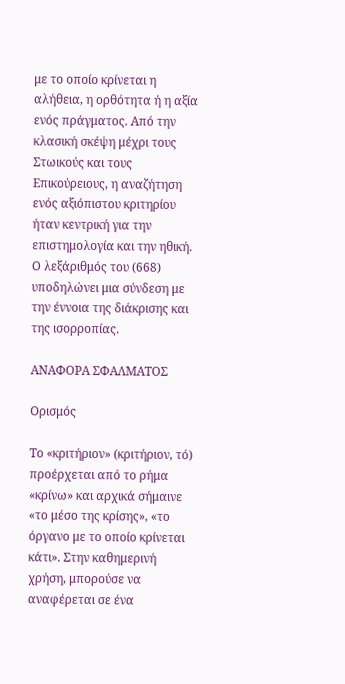με το οποίο κρίνεται η αλήθεια, η ορθότητα ή η αξία ενός πράγματος. Από την κλασική σκέψη μέχρι τους Στωικούς και τους Επικούρειους, η αναζήτηση ενός αξιόπιστου κριτηρίου ήταν κεντρική για την επιστημολογία και την ηθική. Ο λεξάριθμός του (668) υποδηλώνει μια σύνδεση με την έννοια της διάκρισης και της ισορροπίας.

ΑΝΑΦΟΡΑ ΣΦΑΛΜΑΤΟΣ

Ορισμός

Το «κριτήριον» (κριτήριον, τό) προέρχεται από το ρήμα «κρίνω» και αρχικά σήμαινε «το μέσο της κρίσης», «το όργανο με το οποίο κρίνεται κάτι». Στην καθημερινή χρήση, μπορούσε να αναφέρεται σε ένα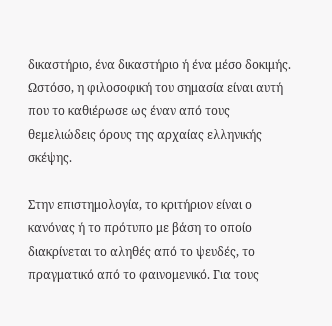δικαστήριο, ένα δικαστήριο ή ένα μέσο δοκιμής. Ωστόσο, η φιλοσοφική του σημασία είναι αυτή που το καθιέρωσε ως έναν από τους θεμελιώδεις όρους της αρχαίας ελληνικής σκέψης.

Στην επιστημολογία, το κριτήριον είναι ο κανόνας ή το πρότυπο με βάση το οποίο διακρίνεται το αληθές από το ψευδές, το πραγματικό από το φαινομενικό. Για τους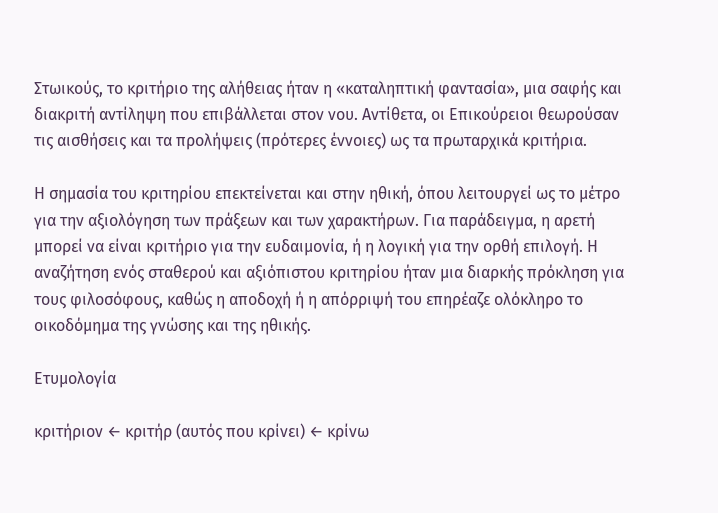Στωικούς, το κριτήριο της αλήθειας ήταν η «καταληπτική φαντασία», μια σαφής και διακριτή αντίληψη που επιβάλλεται στον νου. Αντίθετα, οι Επικούρειοι θεωρούσαν τις αισθήσεις και τα προλήψεις (πρότερες έννοιες) ως τα πρωταρχικά κριτήρια.

Η σημασία του κριτηρίου επεκτείνεται και στην ηθική, όπου λειτουργεί ως το μέτρο για την αξιολόγηση των πράξεων και των χαρακτήρων. Για παράδειγμα, η αρετή μπορεί να είναι κριτήριο για την ευδαιμονία, ή η λογική για την ορθή επιλογή. Η αναζήτηση ενός σταθερού και αξιόπιστου κριτηρίου ήταν μια διαρκής πρόκληση για τους φιλοσόφους, καθώς η αποδοχή ή η απόρριψή του επηρέαζε ολόκληρο το οικοδόμημα της γνώσης και της ηθικής.

Ετυμολογία

κριτήριον ← κριτήρ (αυτός που κρίνει) ← κρίνω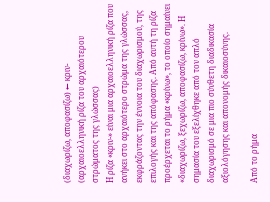(διαχωρίζω, αποφασίζω) ← κριν- (αρχαιοελληνική ρίζα του αρχαιότερου στρώματος της γλώσσας)
Η ρίζα «κριν-» είναι μια αρχαιοελληνική ρίζα που ανήκει στο αρχαιότερο στρώμα της γλώσσας, εκφράζοντας την έννοια του διαχωρισμού, της επιλογής και της απόφασης. Από αυτή τη ρίζα προέρχεται το ρήμα «κρίνω», το οποίο σημαίνει «διαχωρίζω, ξεχωρίζω, αποφασίζω, κρίνω». Η σημασία του εξελίχθηκε από τον απλό διαχωρισμό σε μια πιο σύνθετη διαδικασία αξιολόγησης και απονομής δικαιοσύνης.

Από το ρήμα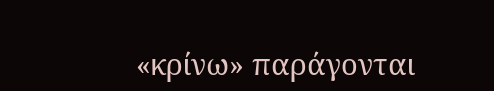«κρίνω» παράγονται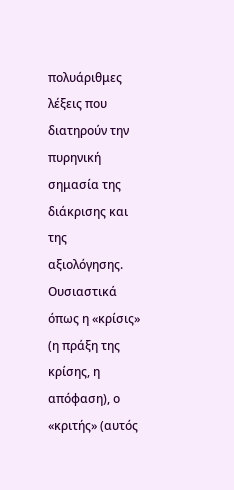πολυάριθμες λέξεις που διατηρούν την πυρηνική σημασία της διάκρισης και της αξιολόγησης. Ουσιαστικά όπως η «κρίσις» (η πράξη της κρίσης, η απόφαση), ο «κριτής» (αυτός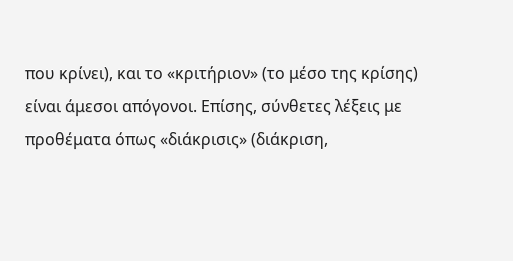που κρίνει), και το «κριτήριον» (το μέσο της κρίσης) είναι άμεσοι απόγονοι. Επίσης, σύνθετες λέξεις με προθέματα όπως «διάκρισις» (διάκριση,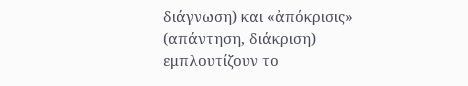διάγνωση) και «ἀπόκρισις» (απάντηση, διάκριση) εμπλουτίζουν το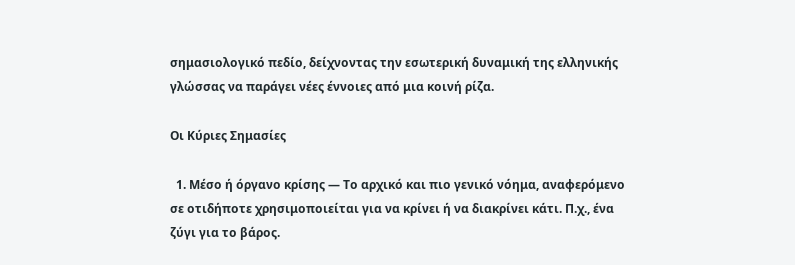σημασιολογικό πεδίο, δείχνοντας την εσωτερική δυναμική της ελληνικής γλώσσας να παράγει νέες έννοιες από μια κοινή ρίζα.

Οι Κύριες Σημασίες

  1. Μέσο ή όργανο κρίσης — Το αρχικό και πιο γενικό νόημα, αναφερόμενο σε οτιδήποτε χρησιμοποιείται για να κρίνει ή να διακρίνει κάτι. Π.χ., ένα ζύγι για το βάρος.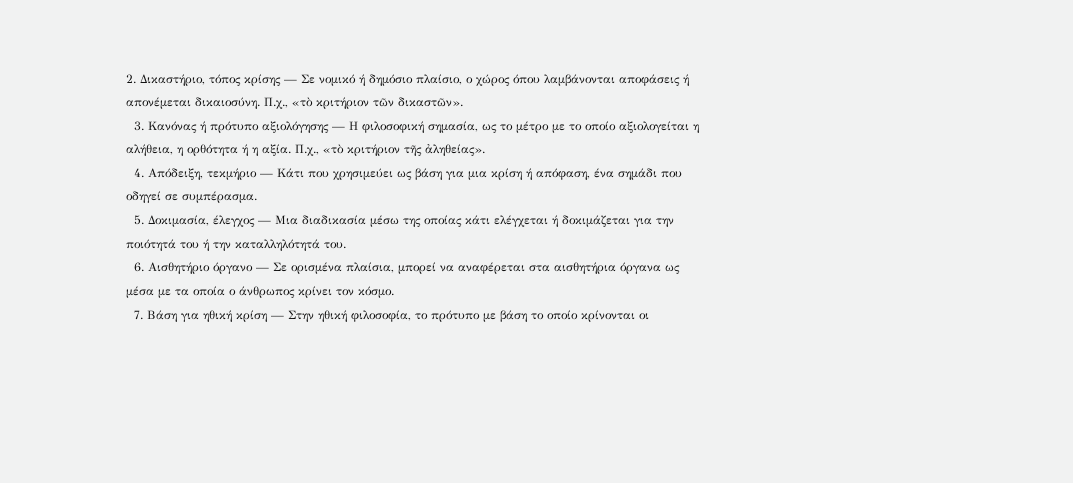2. Δικαστήριο, τόπος κρίσης — Σε νομικό ή δημόσιο πλαίσιο, ο χώρος όπου λαμβάνονται αποφάσεις ή απονέμεται δικαιοσύνη. Π.χ., «τὸ κριτήριον τῶν δικαστῶν».
  3. Κανόνας ή πρότυπο αξιολόγησης — Η φιλοσοφική σημασία, ως το μέτρο με το οποίο αξιολογείται η αλήθεια, η ορθότητα ή η αξία. Π.χ., «τὸ κριτήριον τῆς ἀληθείας».
  4. Απόδειξη, τεκμήριο — Κάτι που χρησιμεύει ως βάση για μια κρίση ή απόφαση, ένα σημάδι που οδηγεί σε συμπέρασμα.
  5. Δοκιμασία, έλεγχος — Μια διαδικασία μέσω της οποίας κάτι ελέγχεται ή δοκιμάζεται για την ποιότητά του ή την καταλληλότητά του.
  6. Αισθητήριο όργανο — Σε ορισμένα πλαίσια, μπορεί να αναφέρεται στα αισθητήρια όργανα ως μέσα με τα οποία ο άνθρωπος κρίνει τον κόσμο.
  7. Βάση για ηθική κρίση — Στην ηθική φιλοσοφία, το πρότυπο με βάση το οποίο κρίνονται οι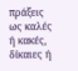πράξεις ως καλές ή κακές, δίκαιες ή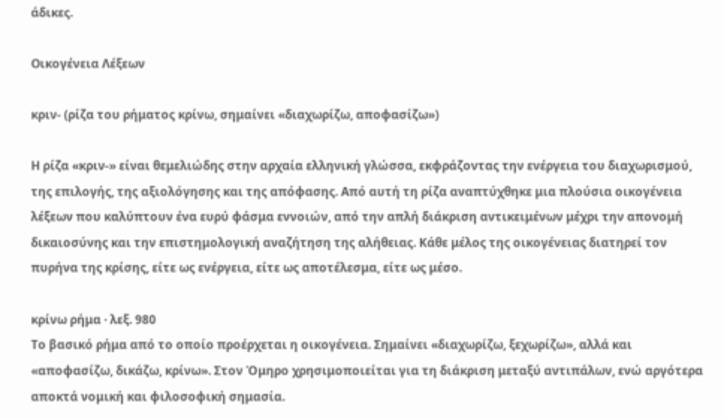άδικες.

Οικογένεια Λέξεων

κριν- (ρίζα του ρήματος κρίνω, σημαίνει «διαχωρίζω, αποφασίζω»)

Η ρίζα «κριν-» είναι θεμελιώδης στην αρχαία ελληνική γλώσσα, εκφράζοντας την ενέργεια του διαχωρισμού, της επιλογής, της αξιολόγησης και της απόφασης. Από αυτή τη ρίζα αναπτύχθηκε μια πλούσια οικογένεια λέξεων που καλύπτουν ένα ευρύ φάσμα εννοιών, από την απλή διάκριση αντικειμένων μέχρι την απονομή δικαιοσύνης και την επιστημολογική αναζήτηση της αλήθειας. Κάθε μέλος της οικογένειας διατηρεί τον πυρήνα της κρίσης, είτε ως ενέργεια, είτε ως αποτέλεσμα, είτε ως μέσο.

κρίνω ρήμα · λεξ. 980
Το βασικό ρήμα από το οποίο προέρχεται η οικογένεια. Σημαίνει «διαχωρίζω, ξεχωρίζω», αλλά και «αποφασίζω, δικάζω, κρίνω». Στον Όμηρο χρησιμοποιείται για τη διάκριση μεταξύ αντιπάλων, ενώ αργότερα αποκτά νομική και φιλοσοφική σημασία.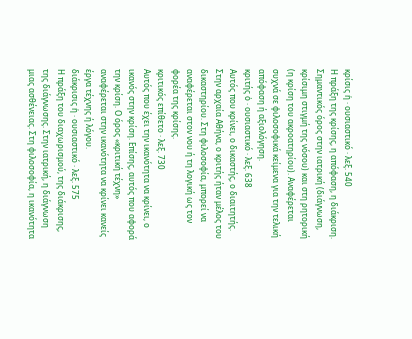κρίσις ἡ · ουσιαστικό · λεξ. 540
Η πράξη της κρίσης, η απόφαση, η διάκριση. Σημαντικός όρος στην ιατρική (διάγνωση, κρίσιμη στιγμή της νόσου) και στη ρητορική (η κρίση του ακροατηρίου). Αναφέρεται συχνά σε φιλοσοφικά κείμενα για την τελική απόφαση ή αξιολόγηση.
κριτής ὁ · ουσιαστικό · λεξ. 638
Αυτός που κρίνει, ο δικαστής, ο διαιτητής. Στην αρχαία Αθήνα, ο κριτής ήταν μέλος του δικαστηρίου. Στη φιλοσοφία, μπορεί να αναφέρεται στον νου ή τη λογική ως τον φορέα της κρίσης.
κριτικός επίθετο · λεξ. 730
Αυτός που έχει την ικανότητα να κρίνει, ο ικανός στην κρίση. Επίσης, αυτός που αφορά την κρίση. Ο όρος «κριτική τέχνη» αναφέρεται στην ικανότητα να κρίνει κανείς έργα τέχνης ή λόγου.
διάκρισις ἡ · ουσιαστικό · λεξ. 575
Η πράξη του διαχωρισμού, της διάκρισης, της διάγνωσης. Στην ιατρική, η διάγνωση μιας ασθένειας. Στη φιλοσοφία, η ικανότητα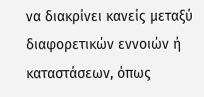να διακρίνει κανείς μεταξύ διαφορετικών εννοιών ή καταστάσεων, όπως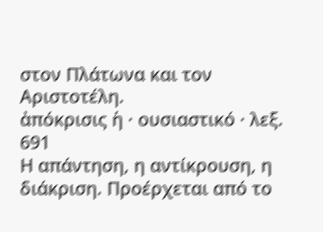στον Πλάτωνα και τον Αριστοτέλη.
ἀπόκρισις ἡ · ουσιαστικό · λεξ. 691
Η απάντηση, η αντίκρουση, η διάκριση. Προέρχεται από το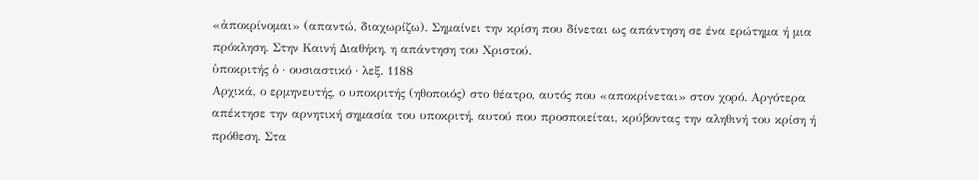«ἀποκρίνομαι» (απαντώ, διαχωρίζω). Σημαίνει την κρίση που δίνεται ως απάντηση σε ένα ερώτημα ή μια πρόκληση. Στην Καινή Διαθήκη, η απάντηση του Χριστού.
ὑποκριτής ὁ · ουσιαστικό · λεξ. 1188
Αρχικά, ο ερμηνευτής, ο υποκριτής (ηθοποιός) στο θέατρο, αυτός που «αποκρίνεται» στον χορό. Αργότερα απέκτησε την αρνητική σημασία του υποκριτή, αυτού που προσποιείται, κρύβοντας την αληθινή του κρίση ή πρόθεση. Στα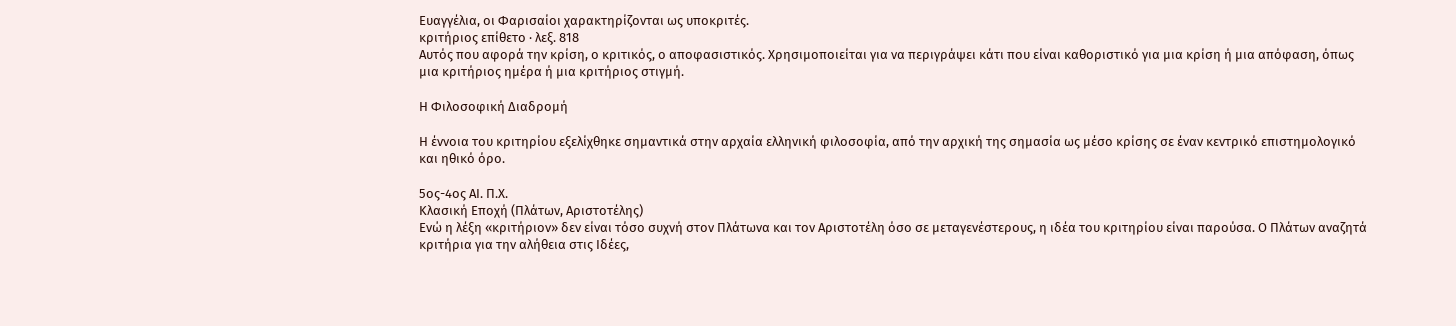Ευαγγέλια, οι Φαρισαίοι χαρακτηρίζονται ως υποκριτές.
κριτήριος επίθετο · λεξ. 818
Αυτός που αφορά την κρίση, ο κριτικός, ο αποφασιστικός. Χρησιμοποιείται για να περιγράψει κάτι που είναι καθοριστικό για μια κρίση ή μια απόφαση, όπως μια κριτήριος ημέρα ή μια κριτήριος στιγμή.

Η Φιλοσοφική Διαδρομή

Η έννοια του κριτηρίου εξελίχθηκε σημαντικά στην αρχαία ελληνική φιλοσοφία, από την αρχική της σημασία ως μέσο κρίσης σε έναν κεντρικό επιστημολογικό και ηθικό όρο.

5ος-4ος ΑΙ. Π.Χ.
Κλασική Εποχή (Πλάτων, Αριστοτέλης)
Ενώ η λέξη «κριτήριον» δεν είναι τόσο συχνή στον Πλάτωνα και τον Αριστοτέλη όσο σε μεταγενέστερους, η ιδέα του κριτηρίου είναι παρούσα. Ο Πλάτων αναζητά κριτήρια για την αλήθεια στις Ιδέες,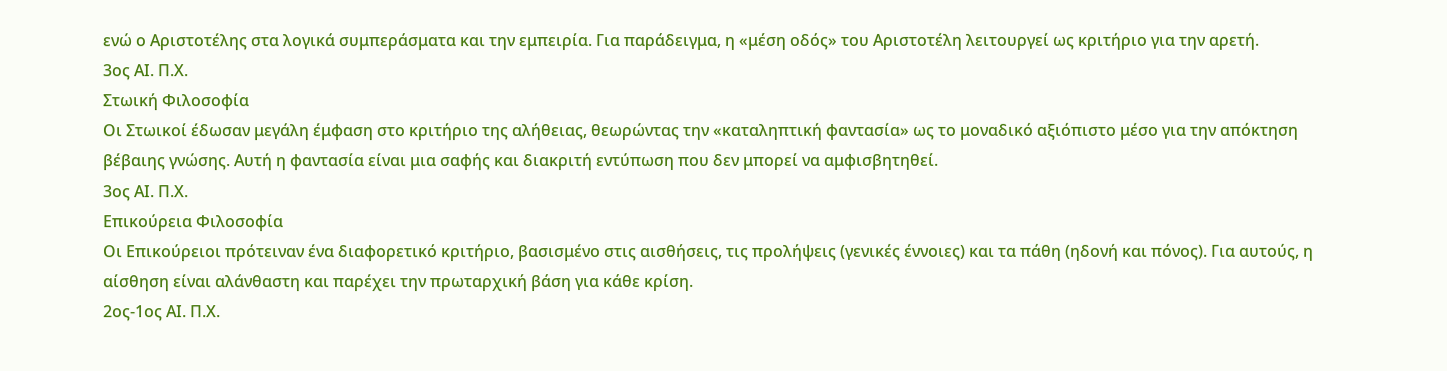ενώ ο Αριστοτέλης στα λογικά συμπεράσματα και την εμπειρία. Για παράδειγμα, η «μέση οδός» του Αριστοτέλη λειτουργεί ως κριτήριο για την αρετή.
3ος ΑΙ. Π.Χ.
Στωική Φιλοσοφία
Οι Στωικοί έδωσαν μεγάλη έμφαση στο κριτήριο της αλήθειας, θεωρώντας την «καταληπτική φαντασία» ως το μοναδικό αξιόπιστο μέσο για την απόκτηση βέβαιης γνώσης. Αυτή η φαντασία είναι μια σαφής και διακριτή εντύπωση που δεν μπορεί να αμφισβητηθεί.
3ος ΑΙ. Π.Χ.
Επικούρεια Φιλοσοφία
Οι Επικούρειοι πρότειναν ένα διαφορετικό κριτήριο, βασισμένο στις αισθήσεις, τις προλήψεις (γενικές έννοιες) και τα πάθη (ηδονή και πόνος). Για αυτούς, η αίσθηση είναι αλάνθαστη και παρέχει την πρωταρχική βάση για κάθε κρίση.
2ος-1ος ΑΙ. Π.Χ.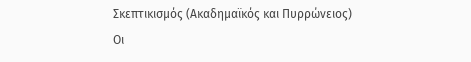Σκεπτικισμός (Ακαδημαϊκός και Πυρρώνειος)
Οι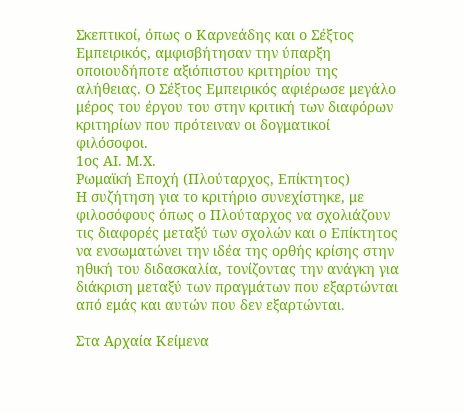Σκεπτικοί, όπως ο Καρνεάδης και ο Σέξτος Εμπειρικός, αμφισβήτησαν την ύπαρξη οποιουδήποτε αξιόπιστου κριτηρίου της αλήθειας. Ο Σέξτος Εμπειρικός αφιέρωσε μεγάλο μέρος του έργου του στην κριτική των διαφόρων κριτηρίων που πρότειναν οι δογματικοί φιλόσοφοι.
1ος ΑΙ. Μ.Χ.
Ρωμαϊκή Εποχή (Πλούταρχος, Επίκτητος)
Η συζήτηση για το κριτήριο συνεχίστηκε, με φιλοσόφους όπως ο Πλούταρχος να σχολιάζουν τις διαφορές μεταξύ των σχολών και ο Επίκτητος να ενσωματώνει την ιδέα της ορθής κρίσης στην ηθική του διδασκαλία, τονίζοντας την ανάγκη για διάκριση μεταξύ των πραγμάτων που εξαρτώνται από εμάς και αυτών που δεν εξαρτώνται.

Στα Αρχαία Κείμενα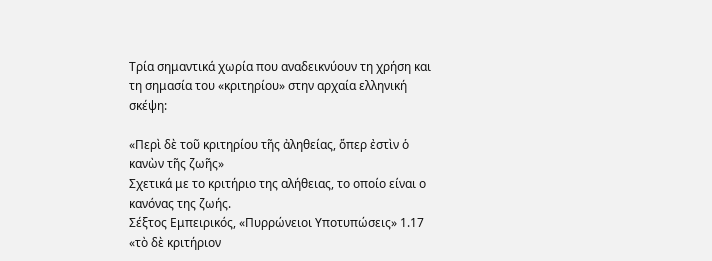Τρία σημαντικά χωρία που αναδεικνύουν τη χρήση και τη σημασία του «κριτηρίου» στην αρχαία ελληνική σκέψη:

«Περὶ δὲ τοῦ κριτηρίου τῆς ἀληθείας, ὅπερ ἐστὶν ὁ κανὼν τῆς ζωῆς»
Σχετικά με το κριτήριο της αλήθειας, το οποίο είναι ο κανόνας της ζωής.
Σέξτος Εμπειρικός, «Πυρρώνειοι Υποτυπώσεις» 1.17
«τὸ δὲ κριτήριον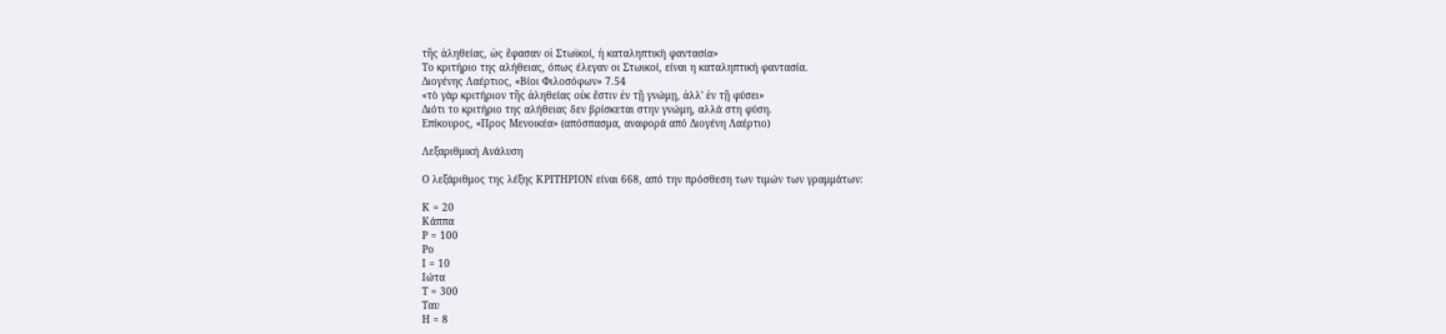τῆς ἀληθείας, ὡς ἔφασαν οἱ Στωϊκοί, ἡ καταληπτικὴ φαντασία»
Το κριτήριο της αλήθειας, όπως έλεγαν οι Στωικοί, είναι η καταληπτική φαντασία.
Διογένης Λαέρτιος, «Βίοι Φιλοσόφων» 7.54
«τὸ γὰρ κριτήριον τῆς ἀληθείας οὐκ ἔστιν ἐν τῇ γνώμῃ, ἀλλ' ἐν τῇ φύσει»
Διότι το κριτήριο της αλήθειας δεν βρίσκεται στην γνώμη, αλλά στη φύση.
Επίκουρος, «Προς Μενοικέα» (απόσπασμα, αναφορά από Διογένη Λαέρτιο)

Λεξαριθμική Ανάλυση

Ο λεξάριθμος της λέξης ΚΡΙΤΗΡΙΟΝ είναι 668, από την πρόσθεση των τιμών των γραμμάτων:

Κ = 20
Κάππα
Ρ = 100
Ρο
Ι = 10
Ιώτα
Τ = 300
Ταυ
Η = 8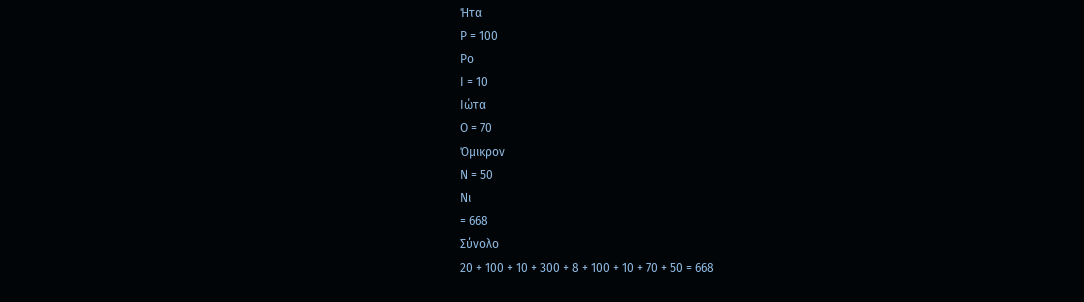Ήτα
Ρ = 100
Ρο
Ι = 10
Ιώτα
Ο = 70
Όμικρον
Ν = 50
Νι
= 668
Σύνολο
20 + 100 + 10 + 300 + 8 + 100 + 10 + 70 + 50 = 668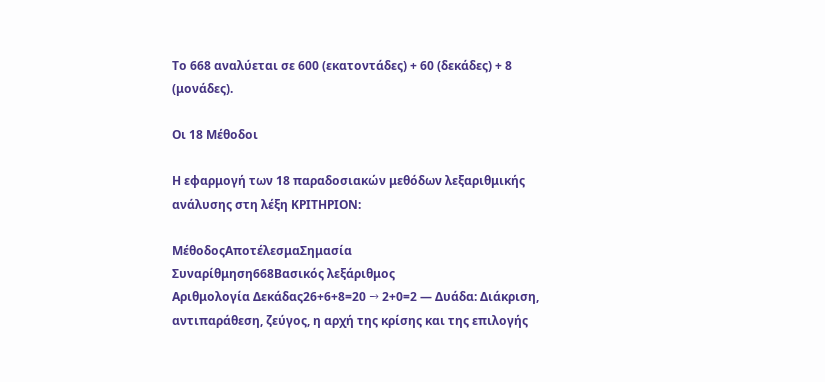Το 668 αναλύεται σε 600 (εκατοντάδες) + 60 (δεκάδες) + 8 (μονάδες).

Οι 18 Μέθοδοι

Η εφαρμογή των 18 παραδοσιακών μεθόδων λεξαριθμικής ανάλυσης στη λέξη ΚΡΙΤΗΡΙΟΝ:

ΜέθοδοςΑποτέλεσμαΣημασία
Συναρίθμηση668Βασικός λεξάριθμος
Αριθμολογία Δεκάδας26+6+8=20 → 2+0=2 — Δυάδα: Διάκριση, αντιπαράθεση, ζεύγος, η αρχή της κρίσης και της επιλογής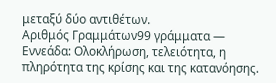μεταξύ δύο αντιθέτων.
Αριθμός Γραμμάτων99 γράμματα — Εννεάδα: Ολοκλήρωση, τελειότητα, η πληρότητα της κρίσης και της κατανόησης.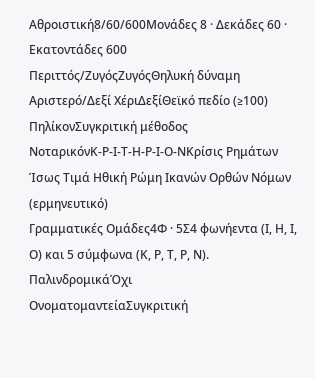Αθροιστική8/60/600Μονάδες 8 · Δεκάδες 60 · Εκατοντάδες 600
Περιττός/ΖυγόςΖυγόςΘηλυκή δύναμη
Αριστερό/Δεξί ΧέριΔεξίΘεϊκό πεδίο (≥100)
ΠηλίκονΣυγκριτική μέθοδος
ΝοταρικόνΚ-Ρ-Ι-Τ-Η-Ρ-Ι-Ο-ΝΚρίσις Ρημάτων Ίσως Τιμά Ηθική Ρώμη Ικανών Ορθών Νόμων (ερμηνευτικό)
Γραμματικές Ομάδες4Φ · 5Σ4 φωνήεντα (Ι, Η, Ι, Ο) και 5 σύμφωνα (Κ, Ρ, Τ, Ρ, Ν).
ΠαλινδρομικάΌχι
ΟνοματομαντείαΣυγκριτική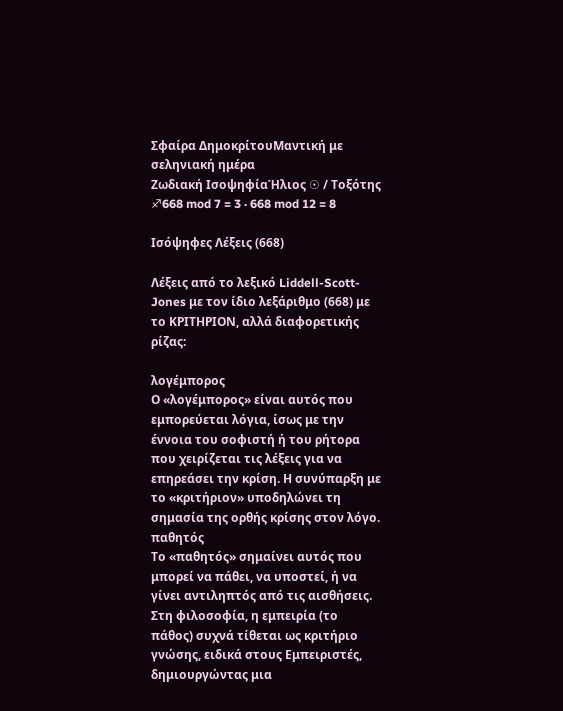Σφαίρα ΔημοκρίτουΜαντική με σεληνιακή ημέρα
Ζωδιακή ΙσοψηφίαΉλιος ☉ / Τοξότης ♐668 mod 7 = 3 · 668 mod 12 = 8

Ισόψηφες Λέξεις (668)

Λέξεις από το λεξικό Liddell-Scott-Jones με τον ίδιο λεξάριθμο (668) με το ΚΡΙΤΗΡΙΟΝ, αλλά διαφορετικής ρίζας:

λογέμπορος
Ο «λογέμπορος» είναι αυτός που εμπορεύεται λόγια, ίσως με την έννοια του σοφιστή ή του ρήτορα που χειρίζεται τις λέξεις για να επηρεάσει την κρίση. Η συνύπαρξη με το «κριτήριον» υποδηλώνει τη σημασία της ορθής κρίσης στον λόγο.
παθητός
Το «παθητός» σημαίνει αυτός που μπορεί να πάθει, να υποστεί, ή να γίνει αντιληπτός από τις αισθήσεις. Στη φιλοσοφία, η εμπειρία (το πάθος) συχνά τίθεται ως κριτήριο γνώσης, ειδικά στους Εμπειριστές, δημιουργώντας μια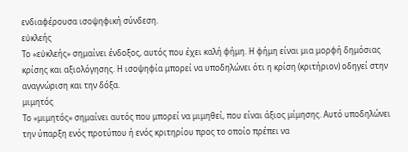ενδιαφέρουσα ισοψηφική σύνδεση.
εὐκλεής
Το «εὐκλεής» σημαίνει ένδοξος, αυτός που έχει καλή φήμη. Η φήμη είναι μια μορφή δημόσιας κρίσης και αξιολόγησης. Η ισοψηφία μπορεί να υποδηλώνει ότι η κρίση (κριτήριον) οδηγεί στην αναγνώριση και την δόξα.
μιμητός
Το «μιμητός» σημαίνει αυτός που μπορεί να μιμηθεί, που είναι άξιος μίμησης. Αυτό υποδηλώνει την ύπαρξη ενός προτύπου ή ενός κριτηρίου προς το οποίο πρέπει να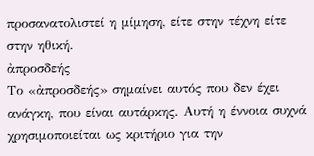προσανατολιστεί η μίμηση, είτε στην τέχνη είτε στην ηθική.
ἀπροσδεής
Το «ἀπροσδεής» σημαίνει αυτός που δεν έχει ανάγκη, που είναι αυτάρκης. Αυτή η έννοια συχνά χρησιμοποιείται ως κριτήριο για την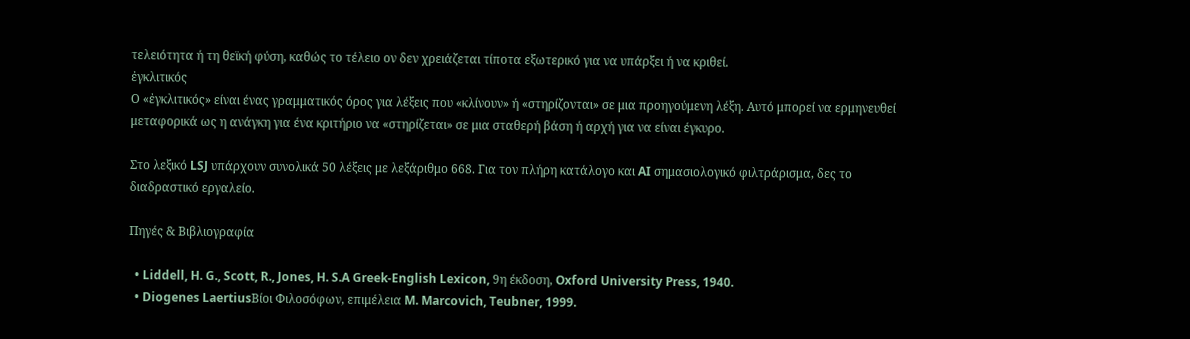τελειότητα ή τη θεϊκή φύση, καθώς το τέλειο ον δεν χρειάζεται τίποτα εξωτερικό για να υπάρξει ή να κριθεί.
ἐγκλιτικός
Ο «ἐγκλιτικός» είναι ένας γραμματικός όρος για λέξεις που «κλίνουν» ή «στηρίζονται» σε μια προηγούμενη λέξη. Αυτό μπορεί να ερμηνευθεί μεταφορικά ως η ανάγκη για ένα κριτήριο να «στηρίζεται» σε μια σταθερή βάση ή αρχή για να είναι έγκυρο.

Στο λεξικό LSJ υπάρχουν συνολικά 50 λέξεις με λεξάριθμο 668. Για τον πλήρη κατάλογο και AI σημασιολογικό φιλτράρισμα, δες το διαδραστικό εργαλείο.

Πηγές & Βιβλιογραφία

  • Liddell, H. G., Scott, R., Jones, H. S.A Greek-English Lexicon, 9η έκδοση, Oxford University Press, 1940.
  • Diogenes LaertiusΒίοι Φιλοσόφων, επιμέλεια M. Marcovich, Teubner, 1999.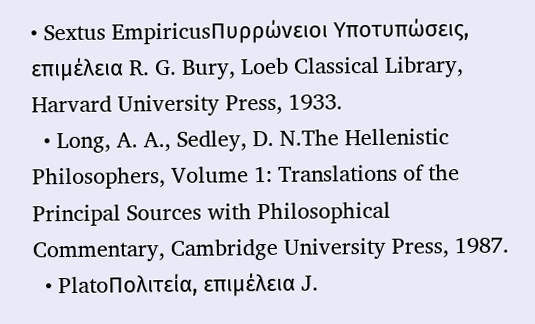• Sextus EmpiricusΠυρρώνειοι Υποτυπώσεις, επιμέλεια R. G. Bury, Loeb Classical Library, Harvard University Press, 1933.
  • Long, A. A., Sedley, D. N.The Hellenistic Philosophers, Volume 1: Translations of the Principal Sources with Philosophical Commentary, Cambridge University Press, 1987.
  • PlatoΠολιτεία, επιμέλεια J.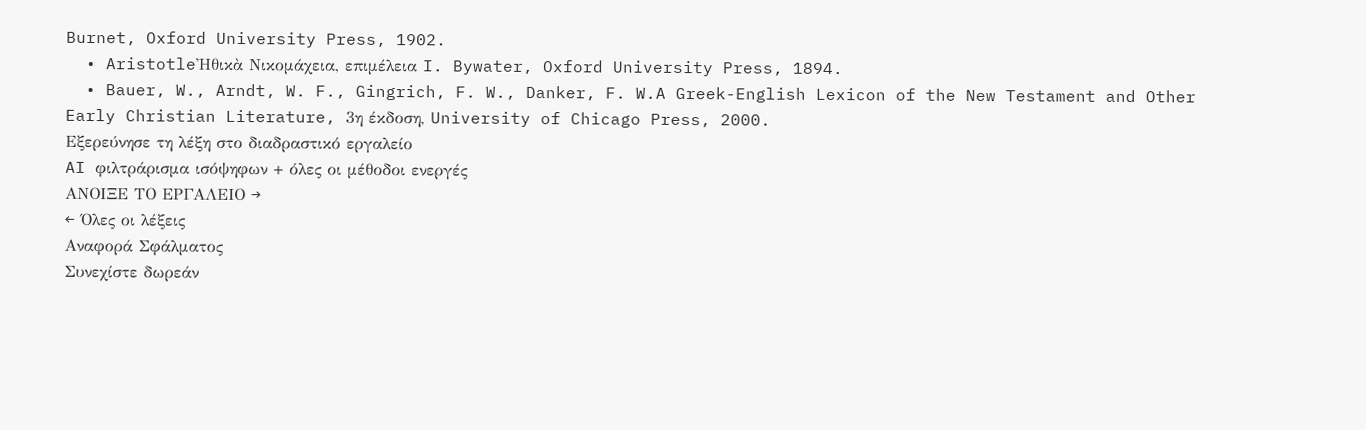Burnet, Oxford University Press, 1902.
  • AristotleἨθικὰ Νικομάχεια, επιμέλεια I. Bywater, Oxford University Press, 1894.
  • Bauer, W., Arndt, W. F., Gingrich, F. W., Danker, F. W.A Greek-English Lexicon of the New Testament and Other Early Christian Literature, 3η έκδοση, University of Chicago Press, 2000.
Εξερεύνησε τη λέξη στο διαδραστικό εργαλείο
AI φιλτράρισμα ισόψηφων + όλες οι μέθοδοι ενεργές
ΑΝΟΙΞΕ ΤΟ ΕΡΓΑΛΕΙΟ →
← Όλες οι λέξεις
Αναφορά Σφάλματος
Συνεχίστε δωρεάν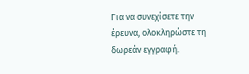Για να συνεχίσετε την έρευνα, ολοκληρώστε τη δωρεάν εγγραφή.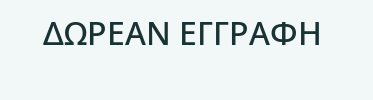ΔΩΡΕΑΝ ΕΓΓΡΑΦΗ